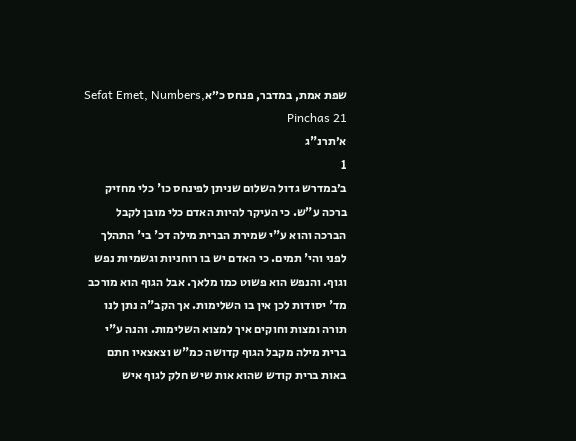שפת אמת, במדבר, פנחס כ״אSefat Emet, Numbers, Pinchas 21
א׳תרנ"ג
1
ב׳במדרש גדול השלום שניתן לפינחס כו' כלי מחזיק ברכה ע"ש. כי העיקר להיות האדם כלי מובן לקבל הברכה והוא ע"י שמירת הברית מילה דכ' בי' התהלך לפני והי' תמים. כי האדם יש בו רוחניות וגשמיות נפש וגוף. והנפש הוא פשוט כמו מלאך. אבל הגוף הוא מורכב מד' יסודות לכן אין בו השלימות. אך הקב"ה נתן לנו תורה ומצות וחוקים איך למצוא השלימות. והנה ע"י ברית מילה מקבל הגוף קדושה כמ"ש וצאצאיו חתם באות ברית קודש שהוא אות שיש חלק לגוף איש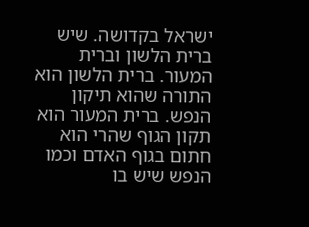ישראל בקדושה. שיש ברית הלשון וברית המעור. ברית הלשון הוא התורה שהוא תיקון הנפש. ברית המעור הוא תקון הגוף שהרי הוא חתום בגוף האדם וכמו הנפש שיש בו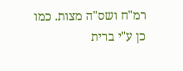רמ"ח ושס"ה מצות. כמו כן ע"י ברית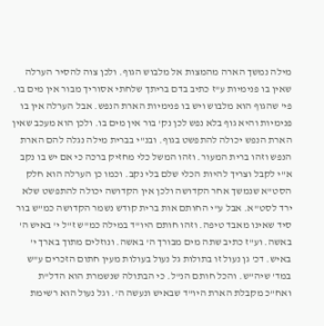מילה נמשך הארה מהמצות אל מלבוש הגוף. ולכן צוה להסיר הערלה שאין בו פנימיות ע"ז כתיב בדם בריתך שלחתי אסוריך מבור אין מים בו. פי' שהגוף הוא מלבוש ויש בו פנימיות הארת הנפש. אבל הערלה אין בו פנימיות והיא גוף בלא נפש לכן נק' בור אין מים בו. ולכן הוא מעכב שאין הארת הנפש יכולה להתפשט בגוף. ובנ"י בברית מילה נגלה להם הארת הנפש וזהו ברית המעור. וזהו המשל כלי מחזיק ברכה כי אם יש בו נקב א"י לקבל וצריך להיות הכלי שלם בלי נקב. וכמו כן הערלה הוא חלק הסט"א שנמשך אחר הקדושה ולכן אין הקדושה יכולה להתפשט שלא ירד לסט"א. אבל ע"י החותם אות ברית קודש נשמר הקדושה כמ"ש בור סיד שאינו מאבד טיפה. וזהו חותם היו"ד במילה כמ"ש ז"ל י' באיש ה' באשה. וע"ז כתיב שתה מים מבורך ה' באשה. ונוזלים מתוך בארך י' באיש. דכ' גן נעול זו בתולות גל נעול בעולות מעין חתום הזכרים ע"ש במד' שיה"ש. והכל חותם הנ"ל. כי הבתולה שנשמרת הוא הדל"ת ואח"כ מקבלת הארת היו"ד שבאיש ונעשה ה'. וגל נעול הוא רשימת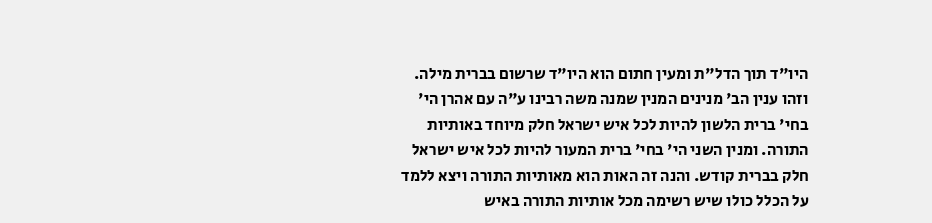היו"ד תוך הדל"ת ומעין חתום הוא היו"ד שרשום בברית מילה. וזהו ענין הב' מנינים המנין שמנה משה רבינו ע"ה עם אהרן הי' בחי' ברית הלשון להיות לכל איש ישראל חלק מיוחד באותיות התורה. ומנין השני הי' בחי' ברית המעור להיות לכל איש ישראל חלק בברית קודש. והנה זה האות הוא מאותיות התורה ויצא ללמד על הכלל כולו שיש רשימה מכל אותיות התורה באיש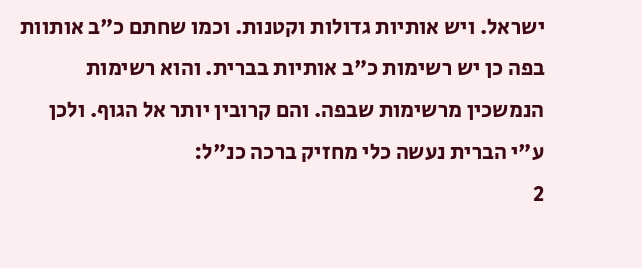ישראל. ויש אותיות גדולות וקטנות. וכמו שחתם כ"ב אותוות בפה כן יש רשימות כ"ב אותיות בברית. והוא רשימות הנמשכין מרשימות שבפה. והם קרובין יותר אל הגוף. ולכן ע"י הברית נעשה כלי מחזיק ברכה כנ"ל:
2